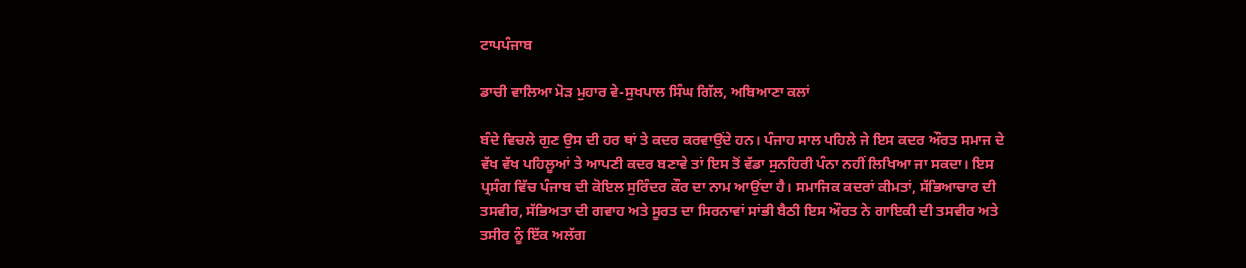ਟਾਪਪੰਜਾਬ

ਡਾਚੀ ਵਾਲਿਆ ਮੋੜ ਮੁਹਾਰ ਵੇ-ਸੁਖਪਾਲ ਸਿੰਘ ਗਿੱਲ, ਅਬਿਆਣਾ ਕਲਾਂ

ਬੰਦੇ ਵਿਚਲੇ ਗੁਣ ਉਸ ਦੀ ਹਰ ਥਾਂ ਤੇ ਕਦਰ ਕਰਵਾਉਂਦੇ ਹਨ। ਪੰਜਾਹ ਸਾਲ ਪਹਿਲੇ ਜੇ ਇਸ ਕਦਰ ਔਰਤ ਸਮਾਜ ਦੇ ਵੱਖ ਵੱਖ ਪਹਿਲੂਆਂ ਤੇ ਆਪਣੀ ਕਦਰ ਬਣਾਵੇ ਤਾਂ ਇਸ ਤੋਂ ਵੱਡਾ ਸੁਨਹਿਰੀ ਪੰਨਾ ਨਹੀਂ ਲਿਖਿਆ ਜਾ ਸਕਦਾ। ਇਸ ਪ੍ਰਸੰਗ ਵਿੱਚ ਪੰਜਾਬ ਦੀ ਕੋਇਲ ਸੁਰਿੰਦਰ ਕੌਰ ਦਾ ਨਾਮ ਆਉਂਦਾ ਹੈ। ਸਮਾਜਿਕ ਕਦਰਾਂ ਕੀਮਤਾਂ, ਸੱਭਿਆਚਾਰ ਦੀ ਤਸਵੀਰ, ਸੱਭਿਅਤਾ ਦੀ ਗਵਾਹ ਅਤੇ ਸੂਰਤ ਦਾ ਸਿਰਨਾਵਾਂ ਸਾਂਭੀ ਬੈਠੀ ਇਸ ਔਰਤ ਨੇ ਗਾਇਕੀ ਦੀ ਤਸਵੀਰ ਅਤੇ ਤਸੀਰ ਨੂੰ ਇੱਕ ਅਲੱਗ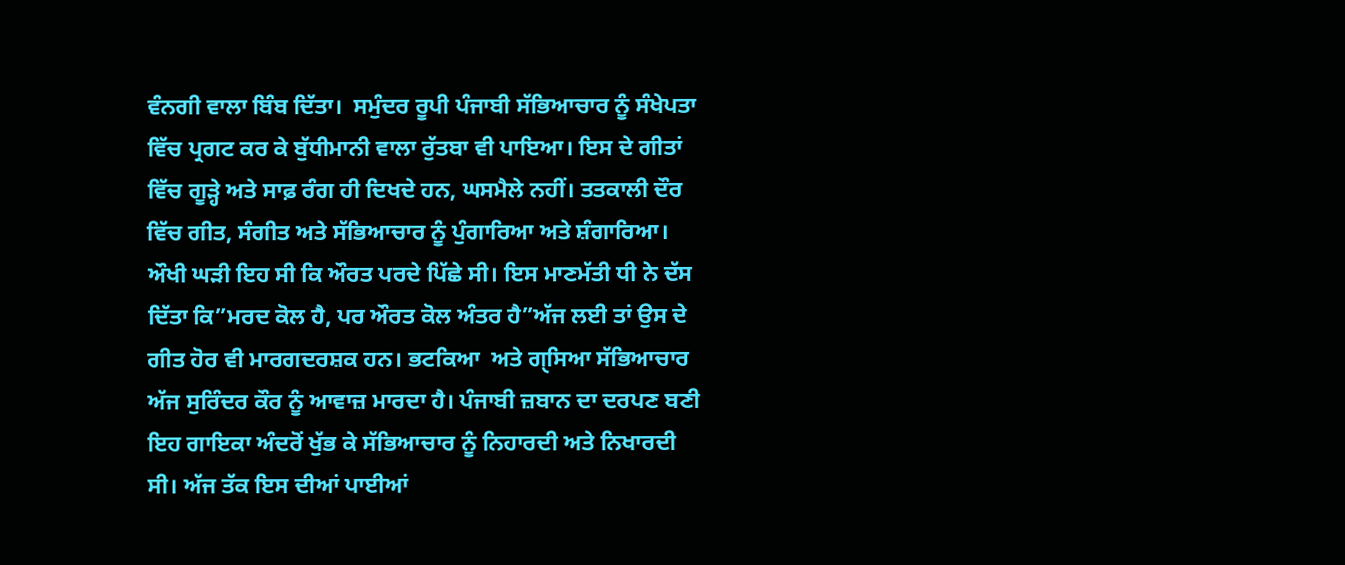ਵੰਨਗੀ ਵਾਲਾ ਬਿੰਬ ਦਿੱਤਾ।  ਸਮੁੰਦਰ ਰੂਪੀ ਪੰਜਾਬੀ ਸੱਭਿਆਚਾਰ ਨੂੰ ਸੰਖੇਪਤਾ ਵਿੱਚ ਪ੍ਰਗਟ ਕਰ ਕੇ ਬੁੱਧੀਮਾਨੀ ਵਾਲਾ ਰੁੱਤਬਾ ਵੀ ਪਾਇਆ। ਇਸ ਦੇ ਗੀਤਾਂ ਵਿੱਚ ਗੂੜ੍ਹੇ ਅਤੇ ਸਾਫ਼ ਰੰਗ ਹੀ ਦਿਖਦੇ ਹਨ, ਘਸਮੈਲੇ ਨਹੀਂ। ਤਤਕਾਲੀ ਦੌਰ ਵਿੱਚ ਗੀਤ, ਸੰਗੀਤ ਅਤੇ ਸੱਭਿਆਚਾਰ ਨੂੰ ਪੁੰਗਾਰਿਆ ਅਤੇ ਸ਼ੰਗਾਰਿਆ। ਔਖੀ ਘੜੀ ਇਹ ਸੀ ਕਿ ਔਰਤ ਪਰਦੇ ਪਿੱਛੇ ਸੀ। ਇਸ ਮਾਣਮੱਤੀ ਧੀ ਨੇ ਦੱਸ ਦਿੱਤਾ ਕਿ”ਮਰਦ ਕੋਲ ਹੈ, ਪਰ ਔਰਤ ਕੋਲ ਅੰਤਰ ਹੈ”ਅੱਜ ਲਈ ਤਾਂ ਉਸ ਦੇ ਗੀਤ ਹੋਰ ਵੀ ਮਾਰਗਦਰਸ਼ਕ ਹਨ। ਭਟਕਿਆ  ਅਤੇ ਗੑਸਿਆ ਸੱਭਿਆਚਾਰ ਅੱਜ ਸੁਰਿੰਦਰ ਕੌਰ ਨੂੰ ਆਵਾਜ਼ ਮਾਰਦਾ ਹੈ। ਪੰਜਾਬੀ ਜ਼ਬਾਨ ਦਾ ਦਰਪਣ ਬਣੀ ਇਹ ਗਾਇਕਾ ਅੰਦਰੋਂ ਖੁੱਭ ਕੇ ਸੱਭਿਆਚਾਰ ਨੂੰ ਨਿਹਾਰਦੀ ਅਤੇ ਨਿਖਾਰਦੀ ਸੀ। ਅੱਜ ਤੱਕ ਇਸ ਦੀਆਂ ਪਾਈਆਂ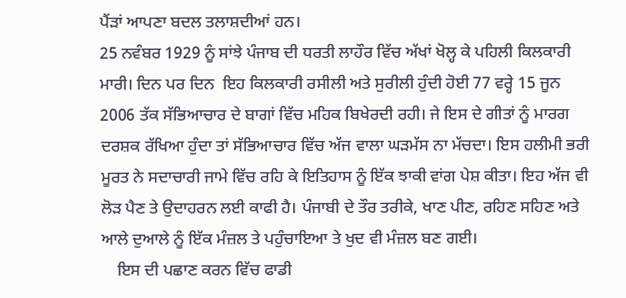ਪੈਂੜਾਂ ਆਪਣਾ ਬਦਲ ਤਲਾਸ਼ਦੀਆਂ ਹਨ।
25 ਨਵੰਬਰ 1929 ਨੂੰ ਸਾਂਝੇ ਪੰਜਾਬ ਦੀ ਧਰਤੀ ਲਾਹੌਰ ਵਿੱਚ ਅੱਖਾਂ ਖੋਲ੍ਹ ਕੇ ਪਹਿਲੀ ਕਿਲਕਾਰੀ ਮਾਰੀ। ਦਿਨ ਪਰ ਦਿਨ  ਇਹ ਕਿਲਕਾਰੀ ਰਸੀਲੀ ਅਤੇ ਸੁਰੀਲੀ ਹੁੰਦੀ ਹੋਈ 77 ਵਰ੍ਹੇ 15 ਜੂਨ 2006 ਤੱਕ ਸੱਭਿਆਚਾਰ ਦੇ ਬਾਗਾਂ ਵਿੱਚ ਮਹਿਕ ਬਿਖੇਰਦੀ ਰਹੀ। ਜੇ ਇਸ ਦੇ ਗੀਤਾਂ ਨੂੰ ਮਾਰਗ ਦਰਸ਼ਕ ਰੱਖਿਆ ਹੁੰਦਾ ਤਾਂ ਸੱਭਿਆਚਾਰ ਵਿੱਚ ਅੱਜ ਵਾਲਾ ਘੜਮੱਸ ਨਾ ਮੱਚਦਾ। ਇਸ ਹਲੀਮੀ ਭਰੀ ਮੂਰਤ ਨੇ ਸਦਾਚਾਰੀ ਜਾਮੇ ਵਿੱਚ ਰਹਿ ਕੇ ਇਤਿਹਾਸ ਨੂੰ ਇੱਕ ਝਾਕੀ ਵਾਂਗ ਪੇਸ਼ ਕੀਤਾ। ਇਹ ਅੱਜ ਵੀ ਲੋੜ ਪੈਣ ਤੇ ਉਦਾਹਰਨ ਲਈ ਕਾਫੀ ਹੈ। ਪੰਜਾਬੀ ਦੇ ਤੌਰ ਤਰੀਕੇ, ਖਾਣ ਪੀਣ, ਰਹਿਣ ਸਹਿਣ ਅਤੇ ਆਲੇ ਦੁਆਲੇ ਨੂੰ ਇੱਕ ਮੰਜ਼ਲ ਤੇ ਪਹੁੰਚਾਇਆ ਤੇ ਖੁਦ ਵੀ ਮੰਜ਼ਲ ਬਣ ਗਈ।
    ਇਸ ਦੀ ਪਛਾਣ ਕਰਨ ਵਿੱਚ ਫਾਡੀ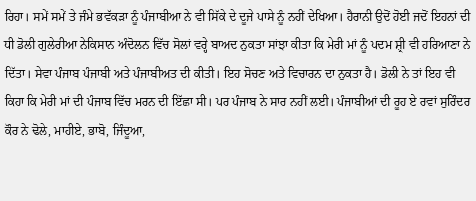ਰਿਹਾ। ਸਮੇਂ ਸਮੇਂ ਤੇ ਜੰਮੇ ਭਵੱਕੜਾ ਨੂੰ ਪੰਜਾਬੀਆ ਨੇ ਵੀ ਸਿੱਕੇ ਦੇ ਦੂਜੇ ਪਾਸੇ ਨੂੰ ਨਹੀਂ ਦੇਖਿਆ। ਹੈਰਾਨੀ ਉਦੋਂ ਹੋਈ ਜਦੋਂ ਇਹਨਾਂ ਦੀ ਧੀ ਡੋਲੀ ਗੁਲੇਰੀਆ ਨੇਕਿਸਾਨ ਅੰਦੋਲਨ ਵਿੱਚ ਸੋਲਾਂ ਵਰ੍ਹੇ ਬਾਅਦ ਨੁਕਤਾ ਸਾਂਝਾ ਕੀਤਾ ਕਿ ਮੇਰੀ ਮਾਂ ਨੂੰ ਪਦਮ ਸ਼੍ਰੀ ਵੀ ਹਰਿਆਣਾ ਨੇ ਦਿੱਤਾ। ਸੇਵਾ ਪੰਜਾਬ ਪੰਜਾਬੀ ਅਤੇ ਪੰਜਾਬੀਅਤ ਦੀ ਕੀਤੀ। ਇਹ ਸੋਚਣ ਅਤੇ ਵਿਚਾਰਨ ਦਾ ਨੁਕਤਾ ਹੈ। ਡੋਲੀ ਨੇ ਤਾਂ ਇਹ ਵੀ ਕਿਹਾ ਕਿ ਮੇਰੀ ਮਾਂ ਦੀ ਪੰਜਾਬ ਵਿੱਚ ਮਰਨ ਦੀ ਇੱਛਾ ਸੀ। ਪਰ ਪੰਜਾਬ ਨੇ ਸਾਰ ਨਹੀਂ ਲਈ। ਪੰਜਾਬੀਆਂ ਦੀ ਰੂਹ ਏ ਰਵਾਂ ਸੁਰਿੰਦਰ ਕੌਰ ਨੇ ਢੋਲੇ, ਮਾਹੀਏ, ਭਾਬੋ, ਜਿੰਦੂਆ,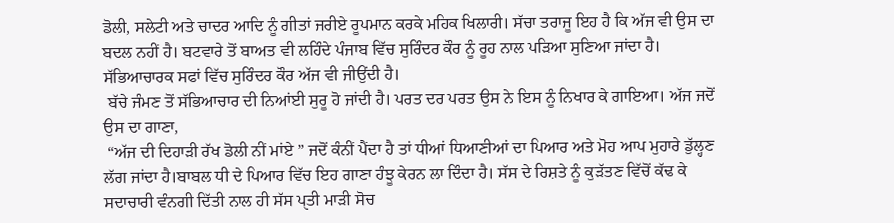ਡੋਲੀ, ਸਲੇਟੀ ਅਤੇ ਚਾਦਰ ਆਦਿ ਨੂੰ ਗੀਤਾਂ ਜਰੀਏ ਰੂਪਮਾਨ ਕਰਕੇ ਮਹਿਕ ਖਿਲਾਰੀ। ਸੱਚਾ ਤਰਾਜੂ ਇਹ ਹੈ ਕਿ ਅੱਜ ਵੀ ਉਸ ਦਾ ਬਦਲ ਨਹੀਂ ਹੈ। ਬਟਵਾਰੇ ਤੋਂ ਬਾਅਤ ਵੀ ਲਹਿੰਦੇ ਪੰਜਾਬ ਵਿੱਚ ਸੁਰਿੰਦਰ ਕੌਰ ਨੂੰ ਰੂਹ ਨਾਲ ਪੜਿਆ ਸੁਣਿਆ ਜਾਂਦਾ ਹੈ। ਸੱਭਿਆਚਾਰਕ ਸਫਾਂ ਵਿੱਚ ਸੁਰਿੰਦਰ ਕੌਰ ਅੱਜ ਵੀ ਜੀਉਂਦੀ ਹੈ।
 ਬੱਚੇ ਜੰਮਣ ਤੋਂ ਸੱਭਿਆਚਾਰ ਦੀ ਨਿਆਂਈ ਸੁਰੂ ਹੋ ਜਾਂਦੀ ਹੈ। ਪਰਤ ਦਰ ਪਰਤ ਉਸ ਨੇ ਇਸ ਨੂੰ ਨਿਖਾਰ ਕੇ ਗਾਇਆ। ਅੱਜ ਜਦੋਂ ਉਸ ਦਾ ਗਾਣਾ,
 “ਅੱਜ ਦੀ ਦਿਹਾੜੀ ਰੱਖ ਡੋਲੀ ਨੀਂ ਮਾਂਏ ” ਜਦੋਂ ਕੰਨੀਂ ਪੈਂਦਾ ਹੈ ਤਾਂ ਧੀਆਂ ਧਿਆਣੀਆਂ ਦਾ ਪਿਆਰ ਅਤੇ ਮੋਹ ਆਪ ਮੁਹਾਰੇ ਡੁੱਲ੍ਹਣ ਲੱਗ ਜਾਂਦਾ ਹੈ।ਬਾਬਲ ਧੀ ਦੇ ਪਿਆਰ ਵਿੱਚ ਇਹ ਗਾਣਾ ਹੰਝੂ ਕੇਰਨ ਲਾ ਦਿੰਦਾ ਹੈ। ਸੱਸ ਦੇ ਰਿਸ਼ਤੇ ਨੂੰ ਕੁੜੱਤਣ ਵਿੱਚੋਂ ਕੱਢ ਕੇ ਸਦਾਚਾਰੀ ਵੰਨਗੀ ਦਿੱਤੀ ਨਾਲ ਹੀ ਸੱਸ ਪੑਤੀ ਮਾੜੀ ਸੋਚ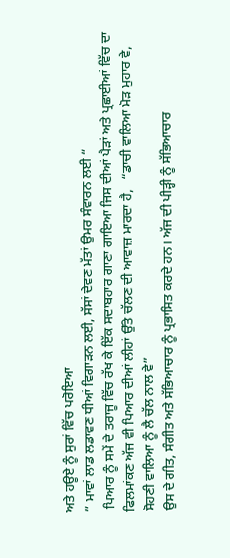ਅਤੇ ਹਊਏ ਨੂੰ ਸੁਰਾਂ ਵਿੱਚ ਪਰੋਇਆ
” ਮਾਵਾਂ ਲਾਡ ਲਡਾਵਣ ਧੀਆਂ ਵਿਗਾੜਨ ਲਈ, ਸੱਸਾਂ ਦੇਵਣ ਮੱਤਾਂ ਉਮਰ ਸੰਵਾਰਨ ਲਈ “
 ਪਿਆਰ ਨੂੰ ਸਮੇਂ ਦੇ ਤਰਾਜੂ ਵਿੱਚ ਰੱਖ ਕੇ ਇੱਕ ਸਦਾਬਹਾਰ ਗਾਣਾ ਗਾਇਆ ਜਿਸ ਦੀਆਂ ਪੈੜਾਂ ਅਤੇ ਪ੍ਰਛਾਈਆਂ ਵਿੱਚ ਦਾ ਫਿਲਮਾਂਕਣ ਅੱਜ ਵੀ ਪਿਆਰ ਦੀਆਂ ਲੀਹਾਂ ਉੱਤੇ ਚੱਲਣ ਦੀ ਆਵਾਜ਼ ਮਾਰਦਾ ਹੈ,   “ਡਾਚੀ ਵਾਲਿਆ ਮੋੜ ਮੁਹਾਰ ਵੇ, ਸੋਹਣੀ ਵਾਲਿਆ ਨੂੰ ਲੈ ਚੱਲ ਨਾਲ ਵੇ”
ਉਸ ਦੇ ਗੀਤ, ਸੰਗੀਤ ਅਤੇ ਸੱਭਿਆਚਾਰ ਨੂੰ ਪ੍ਰਭਾਸਿਤ ਕਰਦੇ ਹਨ। ਅੱਜ ਦੀ ਪੀੜ੍ਹੀ ਨੂੰ ਸੱਭਿਆਚਾਰ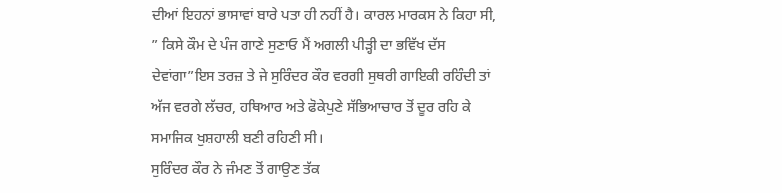ਦੀਆਂ ਇਹਨਾਂ ਭਾਸਾਵਾਂ ਬਾਰੇ ਪਤਾ ਹੀ ਨਹੀਂ ਹੈ। ਕਾਰਲ ਮਾਰਕਸ ਨੇ ਕਿਹਾ ਸੀ, ” ਕਿਸੇ ਕੌਮ ਦੇ ਪੰਜ ਗਾਣੇ ਸੁਣਾਓ ਮੈਂ ਅਗਲੀ ਪੀੜ੍ਹੀ ਦਾ ਭਵਿੱਖ ਦੱਸ ਦੇਵਾਂਗਾ”ਇਸ ਤਰਜ਼ ਤੇ ਜੇ ਸੁਰਿੰਦਰ ਕੌਰ ਵਰਗੀ ਸੁਥਰੀ ਗਾਇਕੀ ਰਹਿੰਦੀ ਤਾਂ ਅੱਜ ਵਰਗੇ ਲੱਚਰ, ਹਥਿਆਰ ਅਤੇ ਫੋਕੇਪੁਣੇ ਸੱਭਿਆਚਾਰ ਤੋਂ ਦੂਰ ਰਹਿ ਕੇ ਸਮਾਜਿਕ ਖੁਸ਼ਹਾਲੀ ਬਣੀ ਰਹਿਣੀ ਸੀ।
ਸੁਰਿੰਦਰ ਕੌਰ ਨੇ ਜੰਮਣ ਤੋਂ ਗਾਉਣ ਤੱਕ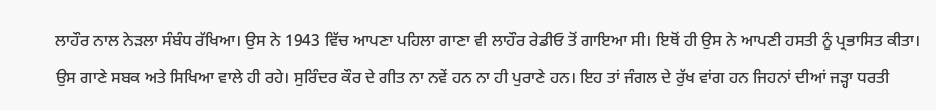ਲਾਹੌਰ ਨਾਲ ਨੇੜਲਾ ਸੰਬੰਧ ਰੱਖਿਆ। ਉਸ ਨੇ 1943 ਵਿੱਚ ਆਪਣਾ ਪਹਿਲਾ ਗਾਣਾ ਵੀ ਲਾਹੌਰ ਰੇਡੀਓ ਤੋਂ ਗਾਇਆ ਸੀ। ਇਥੋਂ ਹੀ ਉਸ ਨੇ ਆਪਣੀ ਹਸਤੀ ਨੂੰ ਪ੍ਰਭਾਸਿਤ ਕੀਤਾ। ਉਸ ਗਾਣੇ ਸਬਕ ਅਤੇ ਸਿਖਿਆ ਵਾਲੇ ਹੀ ਰਹੇ। ਸੁਰਿੰਦਰ ਕੌਰ ਦੇ ਗੀਤ ਨਾ ਨਵੇਂ ਹਨ ਨਾ ਹੀ ਪੁਰਾਣੇ ਹਨ। ਇਹ ਤਾਂ ਜੰਗਲ ਦੇ ਰੁੱਖ ਵਾਂਗ ਹਨ ਜਿਹਨਾਂ ਦੀਆਂ ਜੜ੍ਹਾ ਧਰਤੀ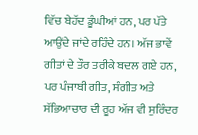ਵਿੱਚ ਬੇਹੱਦ ਡੂੰਘੀਆਂ ਹਨ, ਪਰ ਪੱਤੇ ਆਉਂਦੇ ਜਾਂਦੇ ਰਹਿੰਦੇ ਹਨ। ਅੱਜ ਭਾਵੇਂ ਗੀਤਾਂ ਦੇ ਤੌਰ ਤਰੀਕੇ ਬਦਲ ਗਏ ਹਨ, ਪਰ ਪੰਜਾਬੀ ਗੀਤ, ਸੰਗੀਤ ਅਤੇ ਸੱਭਿਆਚਾਰ ਦੀ ਰੂਹ ਅੱਜ ਵੀ ਸੁਰਿੰਦਰ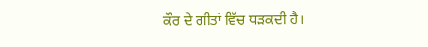ਕੌਰ ਦੇ ਗੀਤਾਂ ਵਿੱਚ ਧੜਕਦੀ ਹੈ।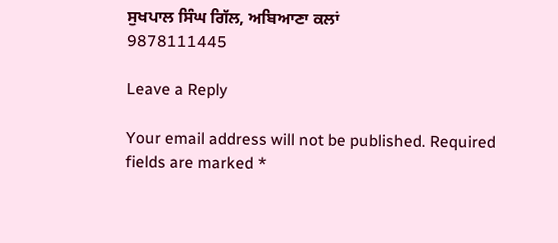ਸੁਖਪਾਲ ਸਿੰਘ ਗਿੱਲ, ਅਬਿਆਣਾ ਕਲਾਂ
9878111445

Leave a Reply

Your email address will not be published. Required fields are marked *